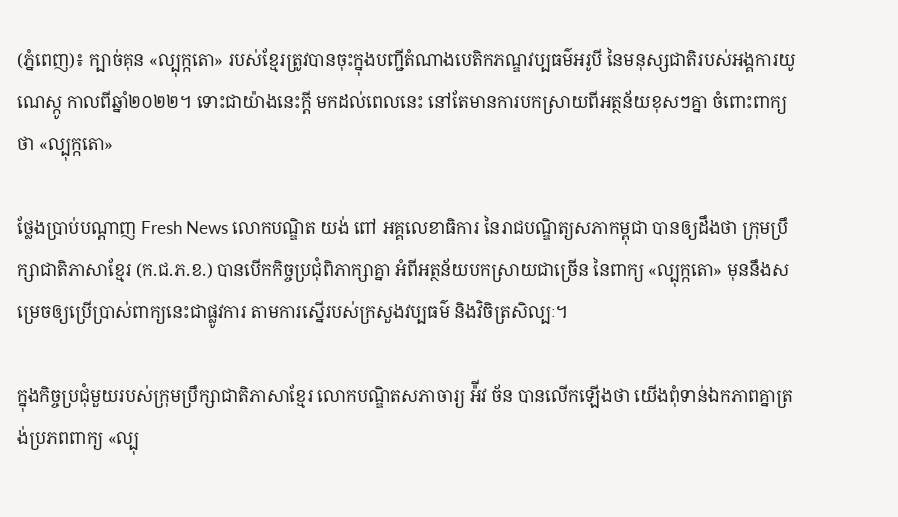(ភ្នំពេញ)៖ ក្បាច់គុន «ល្បុក្កតោ» របស់ខ្មែរត្រូវបានចុះក្នុងបញ្ជីតំណាងបេតិកភណ្ឌវប្បធម៌អរូបី នៃមនុស្សជាតិរបស់អង្គការយូណេស្កូ កាលពីឆ្នាំ២០២២។ ទោះជាយ៉ាងនេះក្តី មកដល់ពេលនេះ នៅតែមានការបកស្រាយពីអត្ថន័យខុសៗគ្នា ចំពោះពាក្យថា «ល្បុក្កតោ»

ថ្លែងប្រាប់បណ្តាញ Fresh News លោកបណ្ឌិត យង់ ពៅ អគ្គលេខាធិការ នៃរាជបណ្ឌិត្យសភាកម្ពុជា បានឲ្យដឹងថា ក្រុមប្រឹក្សាជាតិភាសាខ្មែរ (ក.ជ.ភ.ខ.) បានបើកកិច្ចប្រជុំពិភាក្សាគ្នា អំពីអត្ថន័យបកស្រាយជាច្រើន នៃពាក្យ «ល្បុក្កតោ» មុននឹងសម្រេចឲ្យប្រើប្រាស់ពាក្យនេះជាផ្លូវការ តាមការស្នើរបស់ក្រសួងវប្បធម៌ និងវិចិត្រសិល្បៈ។

ក្នុងកិច្ចប្រជុំមួយរបស់ក្រុមប្រឹក្សាជាតិភាសាខ្មែរ លោកបណ្ឌិតសភាចារ្យ អ៉ីវ ច័ន បានលើកឡើងថា យើងពុំទាន់ឯកភាពគ្នាត្រង់ប្រភពពាក្យ «ល្បុ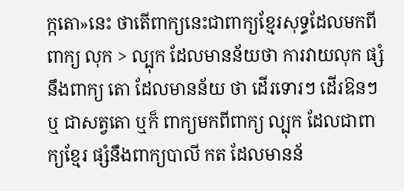ក្កតោ»នេះ ថាតើពាក្យនេះជាពាក្យខ្មែរសុទ្ធដែលមកពីពាក្យ លុក > ល្បុក ដែលមានន័យថា ការវាយលុក ផ្សំនឹងពាក្យ តោ ដែលមានន័យ ថា ដើរទោរៗ ដើរឱនៗ ឬ ជាសត្វតោ ឬក៏ ពាក្យមកពីពាក្យ ល្បុក ដែលជាពាក្យខ្មែរ ផ្សំនឹងពាក្យបាលី កត ដែលមានន័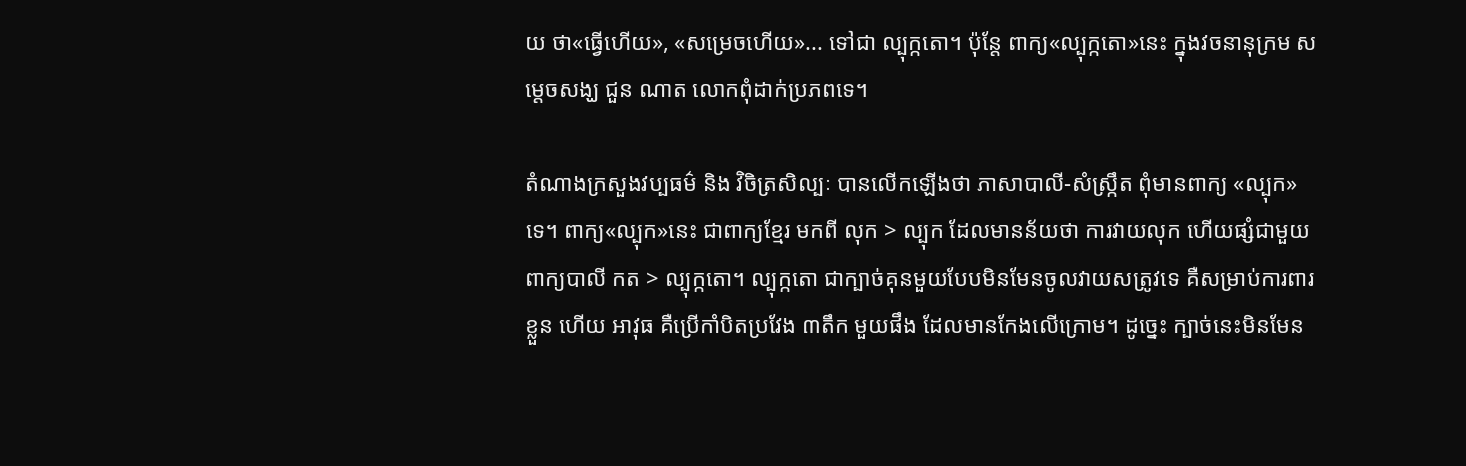យ ថា«ធ្វើហើយ», «សម្រេចហើយ»... ទៅជា ល្បុក្កតោ។ ប៉ុន្តែ ពាក្យ«ល្បុក្កតោ»នេះ ក្នុងវចនានុក្រម សម្តេចសង្ឃ ជួន ណាត លោកពុំដាក់ប្រភពទេ។

តំណាងក្រសួងវប្បធម៌ និង វិចិត្រសិល្បៈ បានលើកឡើងថា ភាសាបាលី-សំស្ក្រឹត ពុំមានពាក្យ «ល្បុក» ទេ។ ពាក្យ«ល្បុក»នេះ ជាពាក្យខ្មែរ មកពី លុក > ល្បុក ដែលមានន័យថា ការវាយលុក ហើយផ្សំជាមួយពាក្យបាលី កត > ល្បុក្កតោ។ ល្បុក្កតោ ជាក្បាច់គុនមួយបែបមិនមែនចូលវាយសត្រូវទេ គឺសម្រាប់ការពារខ្លួន ហើយ អាវុធ គឺប្រើកាំបិតប្រវែង ៣តឹក មួយផឹង ដែលមានកែងលើក្រោម។ ដូច្នេះ ក្បាច់នេះមិនមែន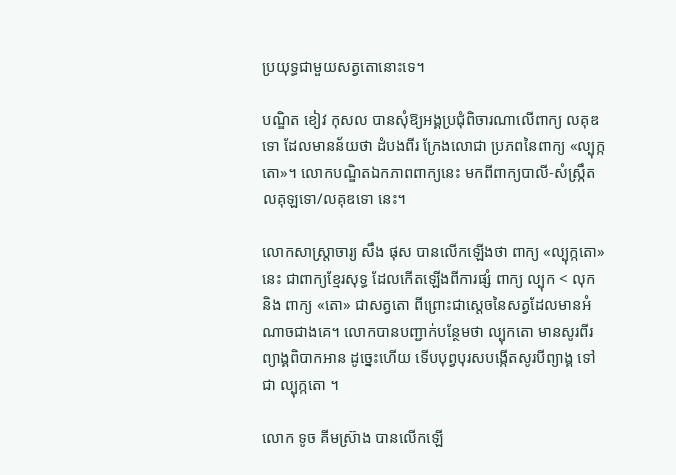ប្រយុទ្ធជាមួយសត្វតោនោះទេ។

បណ្ឌិត ខៀវ កុសល បានសុំឱ្យអង្គប្រជុំពិចារណាលើពាក្យ លគុឌទោ ដែលមានន័យថា ដំបងពីរ ក្រែងលោជា ប្រភពនៃពាក្យ «ល្បុក្កតោ»។ លោកបណ្ឌិតឯកភាពពាក្យនេះ មកពីពាក្យបាលី-សំស្ក្រឹត លគុឡទោ/លគុឌទោ នេះ។

លោកសាស្ត្រាចារ្យ សឹង ផុស បានលើកឡើងថា ពាក្យ «ល្បុក្កតោ»នេះ ជាពាក្យខ្មែរសុទ្ធ ដែលកើតឡើងពីការផ្សំ ពាក្យ ល្បុក < លុក និង ពាក្យ «តោ» ជាសត្វតោ ពីព្រោះជាស្តេចនៃសត្វដែលមានអំណាចជាងគេ។ លោកបានបញ្ជាក់បន្ថែមថា ល្បុកតោ មានសូរពីរព្យាង្គពិបាកអាន ដូច្នេះហើយ ទើបបុព្វបុរសបង្កើតសូរបីព្យាង្គ ទៅជា ល្បុក្កតោ ។

លោក ទូច គីមស៊្រាង បានលើកឡើ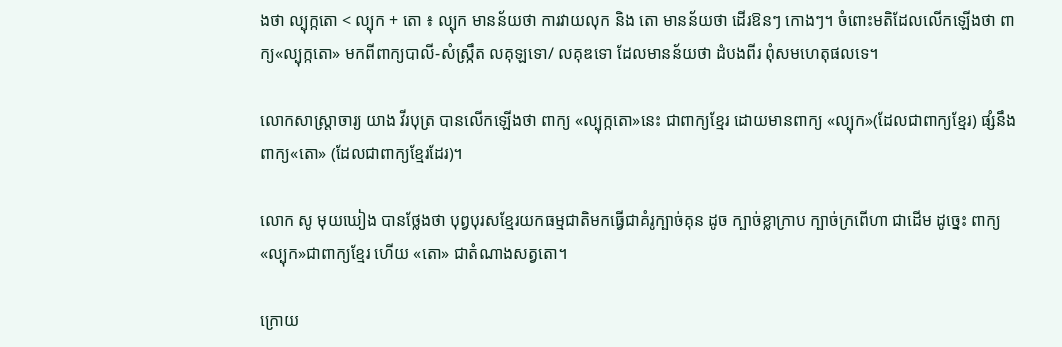ងថា ល្បុក្កតោ < ល្បុក + តោ ៖ ល្បុក មានន័យថា ការវាយលុក និង តោ មានន័យថា ដើរឱនៗ កោងៗ។ ចំពោះមតិដែលលើកឡើងថា ពាក្យ«ល្បុក្កតោ» មកពីពាក្យបាលី-សំស្ក្រឹត លគុឡទោ/ លគុឌទោ ដែលមានន័យថា ដំបងពីរ ពុំសមហេតុផលទេ។

លោកសាស្ត្រាចារ្យ យាង វីរបុត្រ បានលើកឡើងថា ពាក្យ «ល្បុក្កតោ»នេះ ជាពាក្យខ្មែរ ដោយមានពាក្យ «ល្បុក»(ដែលជាពាក្យខ្មែរ) ផ្សំនឹងពាក្យ«តោ» (ដែលជាពាក្យខ្មែរដែរ)។

លោក សូ មុយឃៀង បានថ្លែងថា បុព្វបុរសខ្មែរយកធម្មជាតិមកធ្វើជាគំរូក្បាច់គុន ដូច ក្បាច់ខ្លាក្រាប ក្បាច់ក្រពើហា ជាដើម ដូច្នេះ ពាក្យ «ល្បុក»ជាពាក្យខ្មែរ ហើយ «តោ» ជាតំណាងសត្វតោ។

ក្រោយ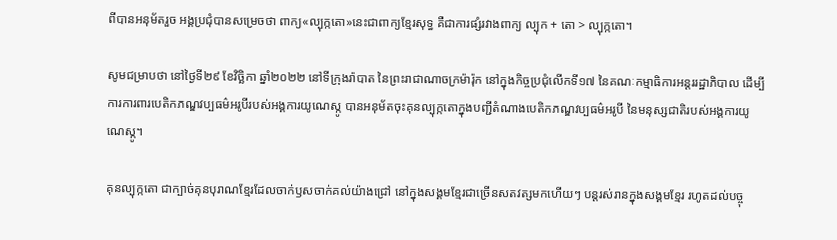ពីបានអនុម័តរួច អង្គប្រជុំបានសម្រេចថា ពាក្យ«ល្បុក្កតោ»នេះជាពាក្យខ្មែរសុទ្ធ គឺជាការផ្សំរវាងពាក្យ ល្បុក + តោ > ល្បុក្កតោ។

សូមជម្រាបថា នៅថ្ងៃទី២៩ ខែវិច្ឆិកា ឆ្នាំ២០២២ នៅទីក្រុងរ៉ាបាត នៃព្រះរាជាណាចក្រម៉ារ៉ុក នៅក្នុងកិច្ចប្រជុំលើកទី១៧ នៃគណៈកម្មាធិការអន្តររដ្ឋាភិបាល ដើម្បីការការពារបេតិកភណ្ឌវប្បធម៌អរូបីរបស់អង្គការយូណេស្កូ បានអនុម័តចុះគុនល្បុក្កតោក្នុងបញ្ជីតំណាងបេតិកភណ្ឌវប្បធម៌អរូបី នៃមនុស្សជាតិរបស់អង្គការយូណេស្កូ។

គុនល្បុក្កតោ ជាក្បាច់គុនបុរាណខ្មែរដែលចាក់ឫសចាក់គល់យ៉ាងជ្រៅ នៅក្នុងសង្គមខ្មែរជាច្រើនសតវត្សមកហើយៗ បន្តរស់រានក្នុងសង្គមខ្មែរ រហូតដល់បច្ចុ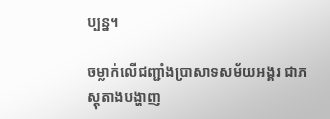ប្បន្ន។

ចម្លាក់លើជញ្ជាំងប្រាសាទសម័យអង្គរ ជាភស្តុតាងបង្ហាញ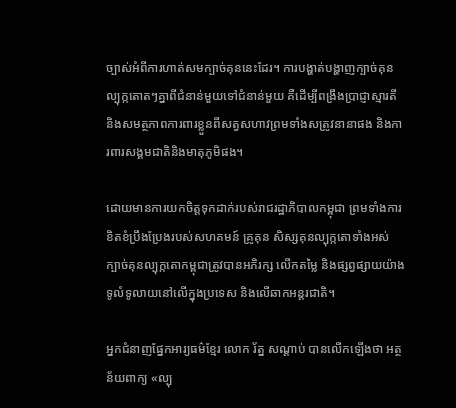ច្បាស់អំពីការហាត់សមក្បាច់គុននេះដែរ។ ការបង្ហាត់បង្ហាញក្បាច់គុនល្បុក្កតោតៗគ្នាពីជំនាន់មួយទៅជំនាន់មួយ គឺដើម្បីពង្រឹងប្រាជ្ញាស្មារតី និងសមត្ថភាពការពារខ្លួនពីសត្វសហាវព្រមទាំងសត្រូវនានាផង និងការពារសង្គមជាតិនិងមាតុភូមិផង។

ដោយមានការយកចិត្តទុកដាក់របស់រាជរដ្ឋាភិបាលកម្ពុជា ព្រមទាំងការខិតខំប្រឹងប្រែងរបស់សហគមន៍ គ្រូគុន សិស្សគុនល្បុក្កតោទាំងអស់ ក្បាច់គុនល្បុក្កតោកម្ពុជាត្រូវបានអភិរក្ស លើកតម្លៃ និងផ្សព្វផ្សាយយ៉ាងទូលំទូលាយនៅលើក្នុងប្រទេស និងលើឆាកអន្តរជាតិ។

អ្នកជំនាញផ្នែកអារ្យធម៌ខ្មែរ លោក រ័ត្ន សណ្ដាប់ បានលើកឡើងថា អត្ថន័យពាក្យ «ល្បុ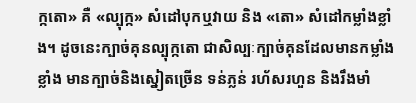ក្កតោ» គឺ «ល្បុក្ក» សំដៅបុកឬវាយ និង «តោ» សំដៅកម្លាំងខ្លាំង។ ដូចនេះក្បាច់គុនល្បុក្កតោ ជាសិល្បៈក្បាច់គុនដែលមានកម្លាំងខ្លាំង មានក្បាច់និងស្នៀតច្រើន ទន់ភ្លន់ រហ័សរហួន និងរឹងមាំ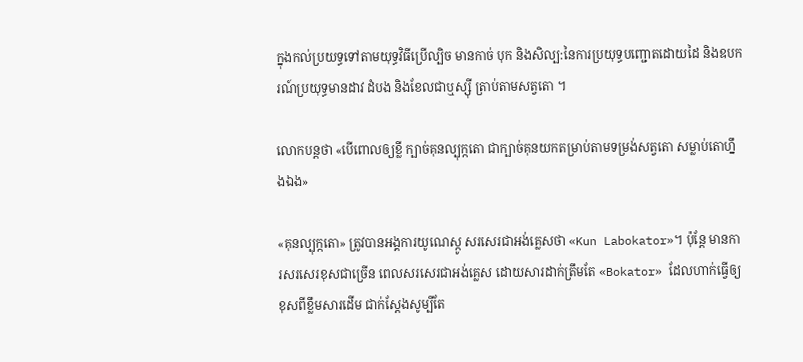ក្នុងកល់ប្រយទ្ធទៅតាមយុទ្ធវិធីប្រើល្បិច មានកាច់ បុក និងសិល្ប:នៃការប្រយុទ្ធបញ្ជោតដោយដៃ និងឧបករណ៍ប្រយុទ្ធមានដាវ ដំបង និងខែលជាឬស្ស៊ី ត្រាប់តាមសត្វតោ ។

លោកបន្តថា «បើពោលឲ្យខ្លី ក្បាច់គុនល្បុក្កតោ ជាក្បាច់គុនយកតម្រាប់តាមទម្រង់សត្វតោ សម្លាប់តោហ្នឹងឯង»

«គុនល្បុក្កតោ» ត្រូវបានអង្គការយូណេស្កូ សរសេរជាអង់គ្លេសថា «Kun Labokator»។ ប៉ុន្តែ មានការសរសេរខុសជាច្រើន ពេលសរសេរជាអង់គ្លេស ដោយសារដាក់ត្រឹមតែ «Bokator» ដែលហាក់ធ្វើឲ្យខុសពីខ្លឹមសារដើម ជាក់ស្តែងសូម្បីតែ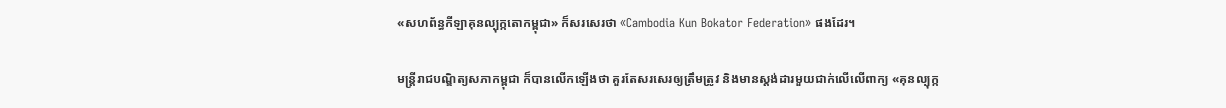«សហព័ន្ធកីឡាគុនល្បុក្កតោកម្ពុជា» ក៏សរសេរថា «Cambodia Kun Bokator Federation» ផងដែរ។

មន្ត្រីរាជបណ្ឌិត្យសភាកម្ពុជា ក៏បានលើកឡើងថា គួរតែសរសេរឲ្យត្រឹមត្រូវ និងមានស្តង់ដារមួយជាក់លើលើពាក្យ «គុនល្បុក្ក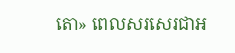តោ» ពេលសរសេរជាអ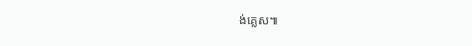ង់គ្លេស៕